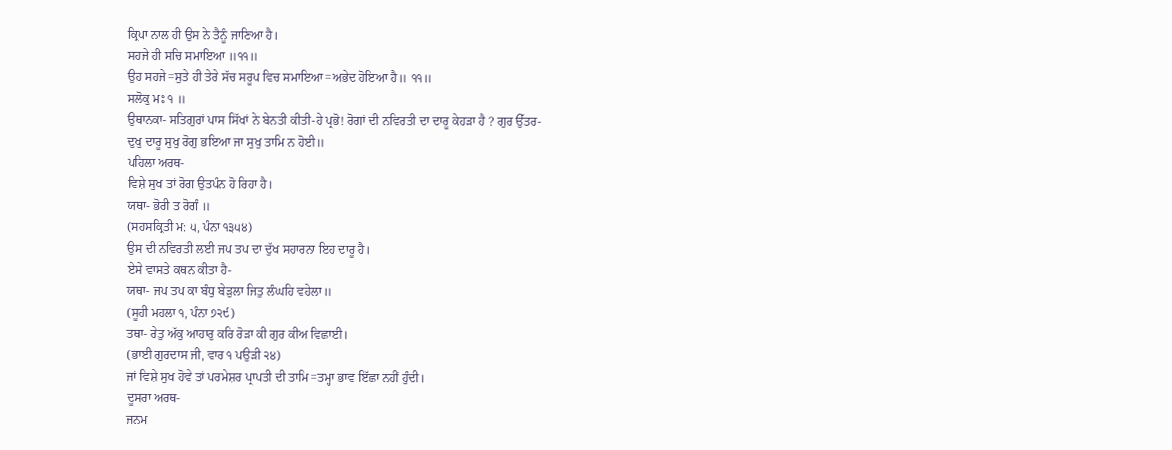ਕ੍ਰਿਪਾ ਨਾਲ ਹੀ ਉਸ ਨੇ ਤੈਨੂੰ ਜਾਣਿਆ ਹੈ।
ਸਹਜੇ ਹੀ ਸਚਿ ਸਮਾਇਆ ॥੧੧॥
ਉਹ ਸਹਜੇ=ਸੁਤੇ ਹੀ ਤੇਰੇ ਸੱਚ ਸਰੂਪ ਵਿਚ ਸਮਾਇਆ=ਅਭੇਦ ਹੋਇਆ ਹੈ॥ ੧੧॥
ਸਲੋਕੁ ਮਃ ੧ ॥
ਉਥਾਨਕਾ- ਸਤਿਗੁਰਾਂ ਪਾਸ ਸਿੱਖਾਂ ਨੇ ਬੇਨਤੀ ਕੀਤੀ-ਹੇ ਪ੍ਰਭੋ! ਰੋਗਾਂ ਦੀ ਨਵਿਰਤੀ ਦਾ ਦਾਰੂ ਕੇਹੜਾ ਹੈ ? ਗੁਰ ਉੱਤਰ-
ਦੁਖੁ ਦਾਰੂ ਸੁਖੁ ਰੋਗੁ ਭਇਆ ਜਾ ਸੁਖੁ ਤਾਮਿ ਨ ਹੋਈ॥
ਪਹਿਲਾ ਅਰਥ-
ਵਿਸ਼ੇ ਸੁਖ ਤਾਂ ਰੋਗ ਉਤਪੰਨ ਹੋ ਰਿਹਾ ਹੈ।
ਯਥਾ- ਭੋਰੀ ਤ ਰੋਗੰ ॥
(ਸਹਸਕ੍ਰਿਤੀ ਮ: ੫, ਪੰਨਾ ੧੩੫੪)
ਉਸ ਦੀ ਨਵਿਰਤੀ ਲਈ ਜਪ ਤਪ ਦਾ ਦੁੱਖ ਸਹਾਰਨਾ ਇਹ ਦਾਰੂ ਹੈ।
ਏਸੇ ਵਾਸਤੇ ਕਥਨ ਕੀਤਾ ਹੈ-
ਯਥਾ- ਜਪ ਤਪ ਕਾ ਬੰਧੁ ਬੇੜੁਲਾ ਜਿਤੁ ਲੰਘਹਿ ਵਹੇਲਾ॥
(ਸੂਹੀ ਮਹਲਾ ੧, ਪੰਨਾ ੭੨੯)
ਤਥਾ- ਰੇਤੁ ਅੱਕੁ ਆਹਾਰੁ ਕਰਿ ਰੋੜਾ ਕੀ ਗੁਰ ਕੀਅ ਵਿਛਾਈ।
(ਭਾਈ ਗੁਰਦਾਸ ਜੀ, ਵਾਰ ੧ ਪਉੜੀ ੨੪)
ਜਾਂ ਵਿਸ਼ੇ ਸੁਖ ਹੋਵੇ ਤਾਂ ਪਰਮੇਸ਼ਰ ਪ੍ਰਾਪਤੀ ਦੀ ਤਾਮਿ=ਤਮ੍ਹਾ ਭਾਵ ਇੱਛਾ ਨਹੀਂ ਹੁੰਦੀ।
ਦੂਸਰਾ ਅਰਥ-
ਜਨਮ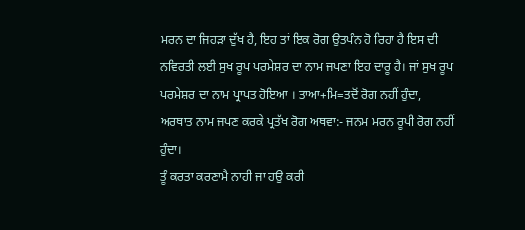ਮਰਨ ਦਾ ਜਿਹੜਾ ਦੁੱਖ ਹੈ, ਇਹ ਤਾਂ ਇਕ ਰੋਗ ਉਤਪੰਨ ਹੋ ਰਿਹਾ ਹੈ ਇਸ ਦੀ ਨਵਿਰਤੀ ਲਈ ਸੁਖ ਰੂਪ ਪਰਮੇਸ਼ਰ ਦਾ ਨਾਮ ਜਪਣਾ ਇਹ ਦਾਰੂ ਹੈ। ਜਾਂ ਸੁਖ ਰੂਪ ਪਰਮੇਸ਼ਰ ਦਾ ਨਾਮ ਪ੍ਰਾਪਤ ਹੋਇਆ । ਤਾਆ+ਮਿ=ਤਦੋਂ ਰੋਗ ਨਹੀਂ ਹੁੰਦਾ, ਅਰਥਾਤ ਨਾਮ ਜਪਣ ਕਰਕੇ ਪ੍ਰਤੱਖ ਰੋਗ ਅਥਵਾ:- ਜਨਮ ਮਰਨ ਰੂਪੀ ਰੋਗ ਨਹੀਂ ਹੁੰਦਾ।
ਤੂੰ ਕਰਤਾ ਕਰਣਾਮੈ ਨਾਹੀ ਜਾ ਹਉ ਕਰੀ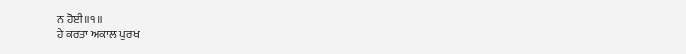ਨ ਹੋਈ॥੧॥
ਹੇ ਕਰਤਾ ਅਕਾਲ ਪੁਰਖ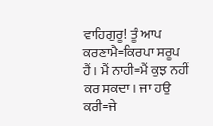ਵਾਹਿਗੁਰੂ! ਤੂੰ ਆਪ ਕਰਣਾਮੈ=ਕਿਰਪਾ ਸਰੂਪ ਹੈਂ। ਮੈਂ ਨਾਹੀ=ਮੈਂ ਕੁਝ ਨਹੀਂ ਕਰ ਸਕਦਾ। ਜਾ ਹਉ ਕਰੀ=ਜੇ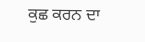ਕੁਛ ਕਰਨ ਦਾ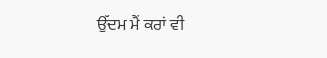ਉੱਦਮ ਮੈਂ ਕਰਾਂ ਵੀ